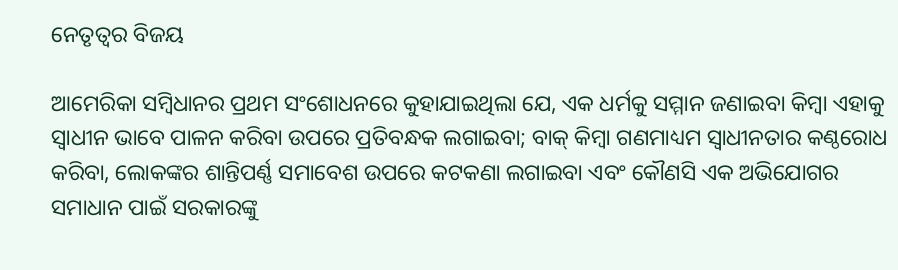ନେତୃତ୍ୱର ବିଜୟ

ଆମେରିକା ସମ୍ବିଧାନର ପ୍ରଥମ ସଂଶୋଧନରେ କୁହାଯାଇଥିଲା ଯେ, ଏକ ଧର୍ମକୁ ସମ୍ମାନ ଜଣାଇବା କିମ୍ବା ଏହାକୁ ସ୍ବାଧୀନ ଭାବେ ପାଳନ କରିବା ଉପରେ ପ୍ରତିବନ୍ଧକ ଲଗାଇବା; ବାକ୍‌ କିମ୍ବା ଗଣମାଧ୍ୟମ ସ୍ବାଧୀନତାର କଣ୍ଠରୋଧ କରିବା, ଲୋକଙ୍କର ଶାନ୍ତିପର୍ଣ୍ଣ ସମାବେଶ ଉପରେ କଟକଣା ଲଗାଇବା ଏବଂ କୌଣସି ଏକ ଅଭିଯୋଗର ସମାଧାନ ପାଇଁ ସରକାରଙ୍କୁ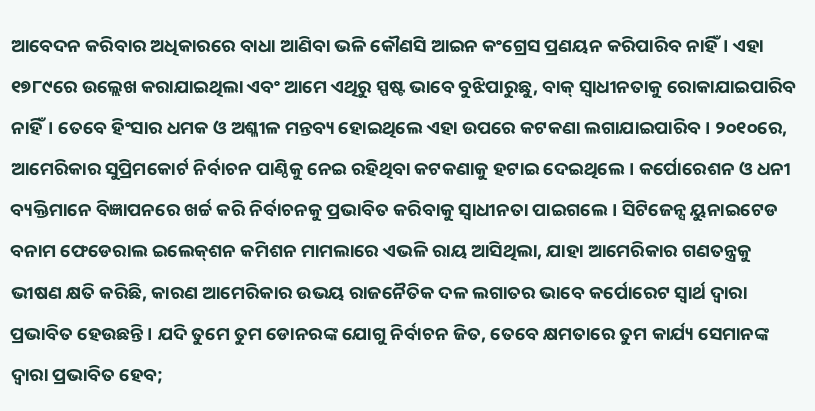ଆବେଦନ କରିବାର ଅଧିକାରରେ ବାଧା ଆଣିବା ଭଳି କୌଣସି ଆଇନ କଂଗ୍ରେସ ପ୍ରଣୟନ କରିପାରିବ ନାହିଁ। ଏହା ୧୭୮୯ରେ ଉଲ୍ଲେଖ କରାଯାଇଥିଲା ଏବଂ ଆମେ ଏଥିରୁ ସ୍ପଷ୍ଟ ଭାବେ ବୁଝିପାରୁଛୁ, ବାକ୍‌ ସ୍ବାଧୀନତାକୁ ରୋକାଯାଇପାରିବ ନାହିଁ। ତେବେ ହିଂସାର ଧମକ ଓ ଅଶ୍ଳୀଳ ମନ୍ତବ୍ୟ ହୋଇଥିଲେ ଏହା ଉପରେ କଟକଣା ଲଗାଯାଇପାରିବ। ୨୦୧୦ରେ, ଆମେରିକାର ସୁପ୍ରିମକୋର୍ଟ ନିର୍ବାଚନ ପାଣ୍ଠିକୁ ନେଇ ରହିଥିବା କଟକଣାକୁ ହଟାଇ ଦେଇଥିଲେ। କର୍ପୋରେଶନ ଓ ଧନୀ ବ୍ୟକ୍ତିମାନେ ବିଜ୍ଞାପନରେ ଖର୍ଚ୍ଚ କରି ନିର୍ବାଚନକୁ ପ୍ରଭାବିତ କରିବାକୁ ସ୍ବାଧୀନତା ପାଇଗଲେ। ସିଟିଜେନ୍ସ ୟୁନାଇଟେଡ ବନାମ ଫେଡେରାଲ ଇଲେକ୍‌ଶନ କମିଶନ ମାମଲାରେ ଏଭଳି ରାୟ ଆସିଥିଲା, ଯାହା ଆମେରିକାର ଗଣତନ୍ତ୍ରକୁ ଭୀଷଣ କ୍ଷତି କରିଛି, କାରଣ ଆମେରିକାର ଉଭୟ ରାଜନୈତିକ ଦଳ ଲଗାତର ଭାବେ କର୍ପୋରେଟ ସ୍ବାର୍ଥ ଦ୍ୱାରା ପ୍ରଭାବିତ ହେଉଛନ୍ତି। ଯଦି ତୁମେ ତୁମ ଡୋନରଙ୍କ ଯୋଗୁ ନିର୍ବାଚନ ଜିତ, ତେବେ କ୍ଷମତାରେ ତୁମ କାର୍ଯ୍ୟ ସେମାନଙ୍କ ଦ୍ୱାରା ପ୍ରଭାବିତ ହେବ;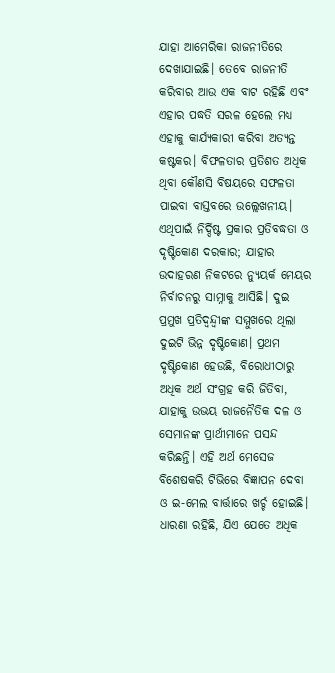ଯାହା ଆମେରିକା ରାଜନୀତିରେ ଦେଖାଯାଇଛି। ତେବେ ରାଜନୀତି କରିବାର ଆଉ ଏକ ବାଟ ରହିଛି ଏବଂ ଏହାର ପଦ୍ଧତି ସରଳ ହେଲେ ମଧ୍ୟ ଏହାକୁ କାର୍ଯ୍ୟକାରୀ କରିବା ଅତ୍ୟନ୍ତ କଷ୍ଟକର। ବିଫଳତାର ପ୍ରତିଶତ ଅଧିକ ଥିବା କୌଣସି ବିଷୟରେ ସଫଳତା ପାଇବା ବାସ୍ତବରେ ଉଲ୍ଲେଖନୀୟ। ଏଥିପାଇଁ ନିର୍ଦ୍ଦିଷ୍ଟ ପ୍ରକାର ପ୍ରତିବଦ୍ଧତା ଓ ଦୃଷ୍ଟିକୋଣ ଦରକାର; ଯାହାର ଉଦାହରଣ ନିକଟରେ ନ୍ୟୁୟର୍କ ମେୟର ନିର୍ବାଚନରୁ ସାମ୍ନାକୁ ଆସିଛି। ଦୁଇ ପ୍ରମୁଖ ପ୍ରତିଦ୍ୱନ୍ଦ୍ୱୀଙ୍କ ସମ୍ମୁଖରେ ଥିଲା ଦୁଇଟି ଭିନ୍ନ ଦୃଷ୍ଟିକୋଣ। ପ୍ରଥମ ଦୃଷ୍ଟିକୋଣ ହେଉଛି, ବିରୋଧୀଠାରୁ ଅଧିକ ଅର୍ଥ ସଂଗ୍ରହ କରି ଜିତିବା, ଯାହାକୁ ଉଭୟ ରାଜନୈତିକ ଦଳ ଓ ସେମାନଙ୍କ ପ୍ରାର୍ଥୀମାନେ ପସନ୍ଦ କରିଛନ୍ତି। ଏହି ଅର୍ଥ ମେସେଜ ବିଶେଷକରି ଟିଭିରେ ବିଜ୍ଞାପନ ଦେବା ଓ ଇ-ମେଲ ବାର୍ତ୍ତାରେ ଖର୍ଚ୍ଚ ହୋଇଛି। ଧାରଣା ରହିଛି, ଯିଏ ଯେତେ ଅଧିକ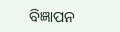ବିଜ୍ଞାପନ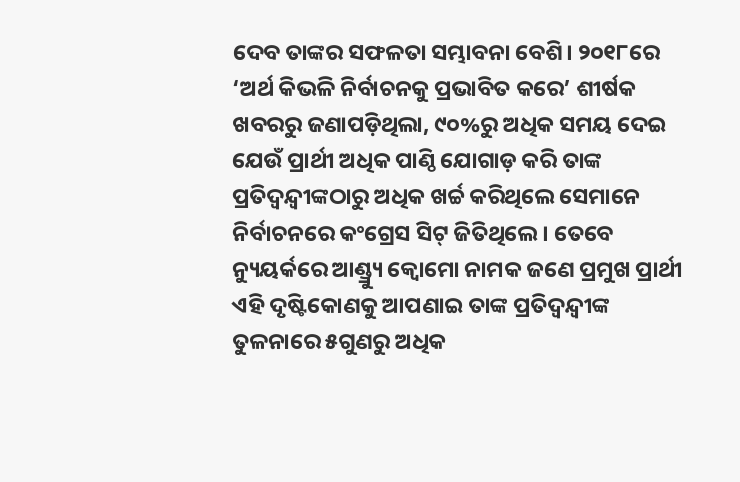ଦେବ ତାଙ୍କର ସଫଳତା ସମ୍ଭାବନା ବେଶି। ୨୦୧୮ରେ ‘ଅର୍ଥ କିଭଳି ନିର୍ବାଚନକୁ ପ୍ରଭାବିତ କରେ’ ଶୀର୍ଷକ ଖବରରୁ ଜଣାପଡ଼ିଥିଲା, ୯୦%ରୁ ଅଧିକ ସମୟ ଦେଇ ଯେଉଁ ପ୍ରାର୍ଥୀ ଅଧିକ ପାଣ୍ଠି ଯୋଗାଡ଼ କରି ତାଙ୍କ ପ୍ରତିଦ୍ୱନ୍ଦ୍ୱୀଙ୍କଠାରୁ ଅଧିକ ଖର୍ଚ୍ଚ କରିଥିଲେ ସେମାନେ ନିର୍ବାଚନରେ କଂଗ୍ରେସ ସିଟ୍‌ ଜିତିଥିଲେ। ତେବେ ନ୍ୟୁୟର୍କରେ ଆଣ୍ଡ୍ର୍ୟୁ କ୍ୱୋମୋ ନାମକ ଜଣେ ପ୍ରମୁଖ ପ୍ରାର୍ଥୀ ଏହି ଦୃଷ୍ଟିକୋଣକୁ ଆପଣାଇ ତାଙ୍କ ପ୍ରତିଦ୍ୱନ୍ଦ୍ୱୀଙ୍କ ତୁଳନାରେ ୫ଗୁଣରୁ ଅଧିକ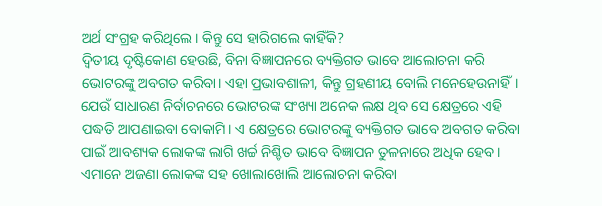ଅର୍ଥ ସଂଗ୍ରହ କରିଥିଲେ। କିନ୍ତୁ ସେ ହାରିଗଲେ କାହିଁକି?
ଦ୍ୱିତୀୟ ଦୃଷ୍ଟିକୋଣ ହେଉଛି, ବିନା ବିଜ୍ଞାପନରେ ବ୍ୟକ୍ତିଗତ ଭାବେ ଆଲୋଚନା କରି ଭୋଟରଙ୍କୁ ଅବଗତ କରିବା। ଏହା ପ୍ରଭାବଶାଳୀ, କିନ୍ତୁ ଗ୍ରହଣୀୟ ବୋଲି ମନେହେଉନାହିଁ। ଯେଉଁ ସାଧାରଣ ନିର୍ବାଚନରେ ଭୋଟରଙ୍କ ସଂଖ୍ୟା ଅନେକ ଲକ୍ଷ ଥିବ ସେ କ୍ଷେତ୍ରରେ ଏହି ପଦ୍ଧତି ଆପଣାଇବା ବୋକାମି। ଏ କ୍ଷେତ୍ରରେ ଭୋଟରଙ୍କୁ ବ୍ୟକ୍ତିଗତ ଭାବେ ଅବଗତ କରିବା ପାଇଁ ଆବଶ୍ୟକ ଲୋକଙ୍କ ଲାଗି ଖର୍ଚ୍ଚ ନିଶ୍ଚିତ ଭାବେ ବିଜ୍ଞାପନ ତୁଳନାରେ ଅଧିକ ହେବ। ଏମାନେ ଅଜଣା ଲୋକଙ୍କ ସହ ଖୋଲାଖୋଲି ଆଲୋଚନା କରିବା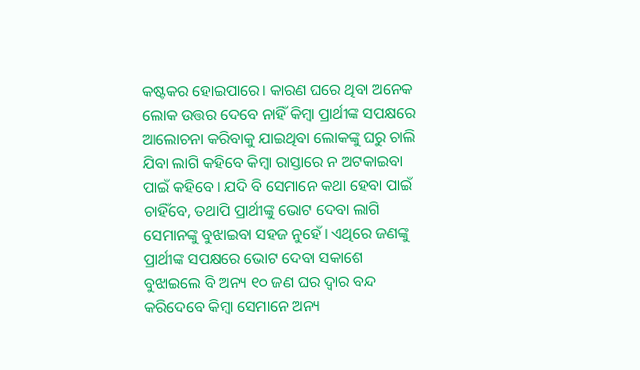କଷ୍ଟକର ହୋଇପାରେ। କାରଣ ଘରେ ଥିବା ଅନେକ ଲୋକ ଉତ୍ତର ଦେବେ ନାହିଁ କିମ୍ବା ପ୍ରାର୍ଥୀଙ୍କ ସପକ୍ଷରେ ଆଲୋଚନା କରିବାକୁ ଯାଇଥିବା ଲୋକଙ୍କୁ ଘରୁ ଚାଲି ଯିବା ଲାଗି କହିବେ କିମ୍ବା ରାସ୍ତାରେ ନ ଅଟକାଇବା ପାଇଁ କହିବେ। ଯଦି ବି ସେମାନେ କଥା ହେବା ପାଇଁ ଚାହିଁବେ, ତଥାପି ପ୍ରାର୍ଥୀଙ୍କୁ ଭୋଟ ଦେବା ଲାଗି ସେମାନଙ୍କୁ ବୁଝାଇବା ସହଜ ନୁହେଁ। ଏଥିରେ ଜଣଙ୍କୁ ପ୍ରାର୍ଥୀଙ୍କ ସପକ୍ଷରେ ଭୋଟ ଦେବା ସକାଶେ ବୁଝାଇଲେ ବି ଅନ୍ୟ ୧୦ ଜଣ ଘର ଦ୍ୱାର ବନ୍ଦ କରିଦେବେ କିମ୍ବା ସେମାନେ ଅନ୍ୟ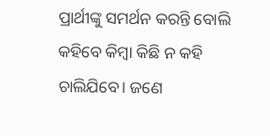ପ୍ରାର୍ଥୀଙ୍କୁ ସମର୍ଥନ କରନ୍ତି ବୋଲି କହିବେ କିମ୍ବା କିଛି ନ କହି ଚାଲିଯିବେ। ଜଣେ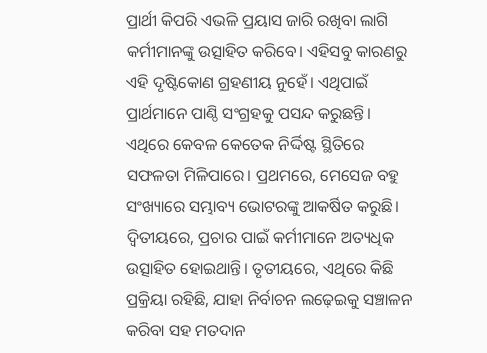ପ୍ରାର୍ଥୀ କିପରି ଏଭଳି ପ୍ରୟାସ ଜାରି ରଖିବା ଲାଗି କର୍ମୀମାନଙ୍କୁ ଉତ୍ସାହିତ କରିବେ। ଏହିସବୁ କାରଣରୁ ଏହି ଦୃଷ୍ଟିକୋଣ ଗ୍ରହଣୀୟ ନୁହେଁ। ଏଥିପାଇଁ ପ୍ରାର୍ଥମାନେ ପାଣ୍ଠି ସଂଗ୍ରହକୁ ପସନ୍ଦ କରୁଛନ୍ତି। ଏଥିରେ କେବଳ କେତେକ ନିର୍ଦ୍ଦିଷ୍ଟ ସ୍ଥିତିରେ ସଫଳତା ମିଳିପାରେ। ପ୍ରଥମରେ, ମେସେଜ ବହୁ ସଂଖ୍ୟାରେ ସମ୍ଭାବ୍ୟ ଭୋଟରଙ୍କୁ ଆକର୍ଷିତ କରୁଛି। ଦ୍ୱିତୀୟରେ, ପ୍ରଚାର ପାଇଁ କର୍ମୀମାନେ ଅତ୍ୟଧିକ ଉତ୍ସାହିତ ହୋଇଥାନ୍ତି। ତୃତୀୟରେ, ଏଥିରେ କିଛି ପ୍ରକ୍ରିୟା ରହିଛି, ଯାହା ନିର୍ବାଚନ ଲଢ଼େଇକୁ ସଞ୍ଚାଳନ କରିବା ସହ ମତଦାନ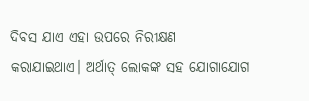ଦିବସ ଯାଏ ଏହା ଉପରେ ନିରୀକ୍ଷଣ କରାଯାଇଥାଏ। ଅର୍ଥାତ୍‌ ଲୋକଙ୍କ ସହ ଯୋଗାଯୋଗ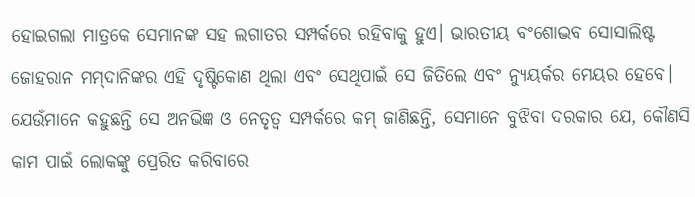ହୋଇଗଲା ମାତ୍ରକେ ସେମାନଙ୍କ ସହ ଲଗାତର ସମ୍ପର୍କରେ ରହିବାକୁ ହୁଏ। ଭାରତୀୟ ବଂଶୋଦ୍ଭବ ସୋସାଲିଷ୍ଟ ଜୋହରାନ ମମ୍‌ଦାନିଙ୍କର ଏହି ଦୃଷ୍ଟିକୋଣ ଥିଲା ଏବଂ ସେଥିପାଇଁ ସେ ଜିତିଲେ ଏବଂ ନ୍ୟୁୟର୍କର ମେୟର ହେବେ। ଯେଉଁମାନେ କହୁଛନ୍ତି ସେ ଅନଭିଜ୍ଞ ଓ ନେତୃତ୍ୱ ସମ୍ପର୍କରେ କମ୍‌ ଜାଣିଛନ୍ତି, ସେମାନେ ବୁଝିବା ଦରକାର ଯେ, କୌଣସି କାମ ପାଇଁ ଲୋକଙ୍କୁ ପ୍ରେରିତ କରିବାରେ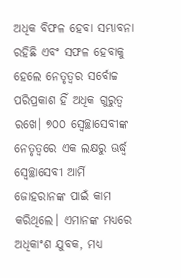ଅଧିକ ବିଫଳ ହେବା ସମ୍ଭାବନା ରହିଛି ଏବଂ ସଫଳ ହେବାକୁ ହେଲେ ନେତୃତ୍ୱର ସର୍ବୋଚ୍ଚ ପରିପ୍ରକାଶ ହିଁ ଅଧିକ ଗୁରୁତ୍ୱ ରଖେ। ୭୦୦ ସ୍ବେଚ୍ଛାସେବୀଙ୍କ ନେତୃତ୍ୱରେ ଏକ ଲକ୍ଷରୁ ଊର୍ଦ୍ଧ୍ୱ ସ୍ବେଚ୍ଛାସେବୀ ଆର୍ମି ଜୋହରାନଙ୍କ ପାଇଁ କାମ କରିଥିଲେ। ଏମାନଙ୍କ ମଧ୍ୟରେ ଅଧିକାଂଶ ଯୁବକ, ମଧ୍ୟ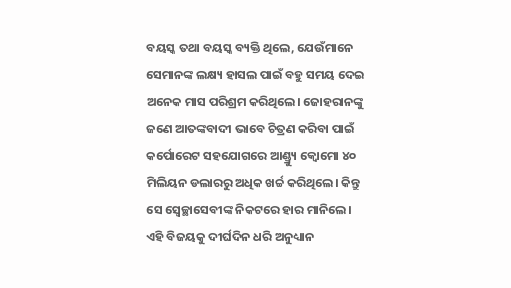ବୟସ୍କ ତଥା ବୟସ୍କ ବ୍ୟକ୍ତି ଥିଲେ, ଯେଉଁମାନେ ସେମାନଙ୍କ ଲକ୍ଷ୍ୟ ହାସଲ ପାଇଁ ବହୁ ସମୟ ଦେଇ ଅନେକ ମାସ ପରିଶ୍ରମ କରିଥିଲେ। ଜୋହରାନଙ୍କୁ ଜଣେ ଆତଙ୍କବାଦୀ ଭାବେ ଚିତ୍ରଣ କରିବା ପାଇଁ କର୍ପୋରେଟ ସହଯୋଗରେ ଆଣ୍ଡ୍ର୍ୟୁ କ୍ୱୋମୋ ୪୦ ମିଲିୟନ ଡଲାରରୁ ଅଧିକ ଖର୍ଚ୍ଚ କରିଥିଲେ। କିନ୍ତୁ ସେ ସ୍ବେଚ୍ଛାସେବୀଙ୍କ ନିକଟରେ ହାର ମାନିଲେ। ଏହି ବିଜୟକୁ ଦୀର୍ଘଦିନ ଧରି ଅନୁଧ୍ୟାନ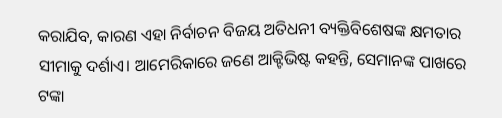କରାଯିବ, କାରଣ ଏହା ନିର୍ବାଚନ ବିଜୟ ଅତିଧନୀ ବ୍ୟକ୍ତିବିଶେଷଙ୍କ କ୍ଷମତାର ସୀମାକୁ ଦର୍ଶାଏ। ଆମେରିକାରେ ଜଣେ ଆକ୍ଟିଭିଷ୍ଟ କହନ୍ତି, ସେମାନଙ୍କ ପାଖରେ ଟଙ୍କା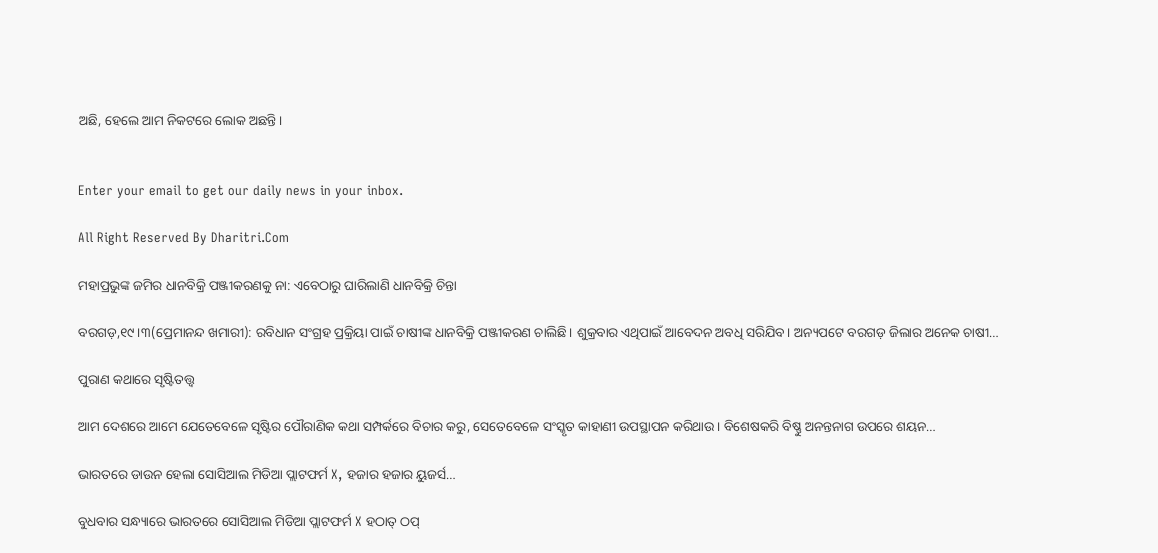ଅଛି, ହେଲେ ଆମ ନିକଟରେ ଲୋକ ଅଛନ୍ତି।


Enter your email to get our daily news in your inbox.

All Right Reserved By Dharitri.Com

ମହାପ୍ରଭୁଙ୍କ ଜମିର ଧାନବିକ୍ରି ପଞ୍ଜୀକରଣକୁ ନା: ଏବେଠାରୁ ଘାରିଲାଣି ଧାନବିକ୍ରି ଚିନ୍ତା

ବରଗଡ଼,୧୯।୩(ପ୍ରେମାନନ୍ଦ ଖମାରୀ): ରବିଧାନ ସଂଗ୍ରହ ପ୍ରକ୍ରିୟା ପାଇଁ ଚାଷୀଙ୍କ ଧାନବିକ୍ରି ପଞ୍ଜୀକରଣ ଚାଲିଛି। ଶୁକ୍ରବାର ଏଥିପାଇଁ ଆବେଦନ ଅବଧି ସରିଯିବ। ଅନ୍ୟପଟେ ବରଗଡ଼ ଜିଲାର ଅନେକ ଚାଷୀ…

ପୁରାଣ କଥାରେ ସୃଷ୍ଟିତତ୍ତ୍ୱ

ଆମ ଦେଶରେ ଆମେ ଯେତେବେଳେ ସୃଷ୍ଟିର ପୌରାଣିକ କଥା ସମ୍ପର୍କରେ ବିଚାର କରୁ, ସେତେବେଳେ ସଂସ୍କୃତ କାହାଣୀ ଉପସ୍ଥାପନ କରିଥାଉ। ବିଶେଷକରି ବିଷ୍ଣୁ ଅନନ୍ତନାଗ ଉପରେ ଶୟନ…

ଭାରତରେ ଡାଉନ ହେଲା ସୋସିଆଲ ମିଡିଆ ପ୍ଲାଟଫର୍ମ X, ହଜାର ହଜାର ୟୁଜର୍ସ…

ବୁଧବାର ସନ୍ଧ୍ୟାରେ ଭାରତରେ ସୋସିଆଲ ମିଡିଆ ପ୍ଲାଟଫର୍ମ X ହଠାତ୍ ଠପ୍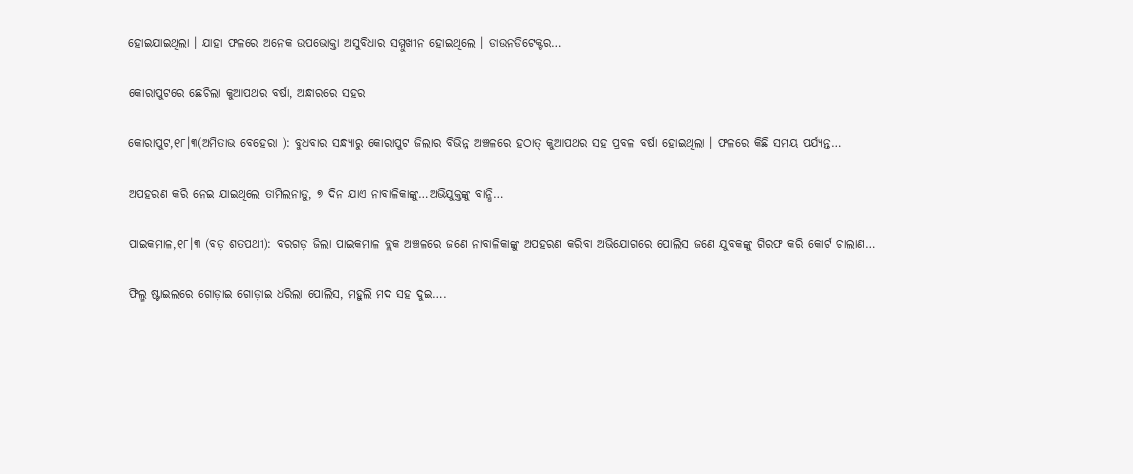ହୋଇଯାଇଥିଲା । ଯାହା ଫଳରେ ଅନେକ ଉପଭୋକ୍ତା ଅସୁବିଧାର ସମ୍ମୁଖୀନ ହୋଇଥିଲେ । ଡାଉନଡିଟେକ୍ଟର…

କୋରାପୁଟରେ ଛେଚିଲା କୁଆପଥର ବର୍ଷା, ଅନ୍ଧାରରେ ସହର

କୋରାପୁଟ,୧୮।୩(ଅମିତାଭ ବେହେରା ): ବୁଧବାର ସନ୍ଧ୍ୟାରୁ କୋରାପୁଟ ଜିଲାର ବିଭିନ୍ନ ଅଞ୍ଚଳରେ ହଠାତ୍ କୁଆପଥର ସହ ପ୍ରବଳ ବର୍ଷା ହୋଇଥିଲା । ଫଳରେ କିଛି ସମୟ ପର୍ଯ୍ୟନ୍ତ…

ଅପହରଣ କରି ନେଇ ଯାଇଥିଲେ ତାମିଲନାଡୁ, ୭ ଦିନ ଯାଏ ନାବାଳିକାଙ୍କୁ…ଅଭିଯୁକ୍ତଙ୍କୁ ବାନ୍ଧି…

ପାଇକମାଳ,୧୮।୩ (ବଡ଼ ଶତପଥୀ): ବରଗଡ଼ ଜିଲା ପାଇକମାଳ ବ୍ଲକ ଅଞ୍ଚଳରେ ଜଣେ ନାବାଳିକାଙ୍କୁ ଅପହରଣ କରିବା ଅଭିଯୋଗରେ ପୋଲିସ ଜଣେ ଯୁବକଙ୍କୁ ଗିରଫ କରି କୋର୍ଟ ଚାଲାଣ…

ଫିଲ୍ମ ଷ୍ଟାଇଲରେ ଗୋଡ଼ାଇ ଗୋଡ଼ାଇ ଧରିଲା ପୋଲିସ, ମହୁଲି ମଦ ସହ ଦୁଇ….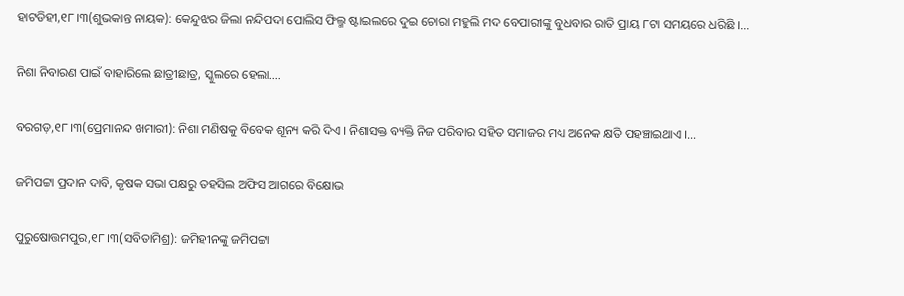ହାଟଡିହୀ,୧୮।୩(ଶୁଭକାନ୍ତ ନାୟକ): କେନ୍ଦୁଝର ଜିଲା ନନ୍ଦିପଦା ପୋଲିସ ଫିଲ୍ମ ଷ୍ଟାଇଲରେ ଦୁଇ ଚୋରା ମହୁଲି ମଦ ବେପାରୀଙ୍କୁ ବୁଧବାର ରାତି ପ୍ରାୟ ୮ଟା ସମୟରେ ଧରିଛି ।…

ନିଶା ନିବାରଣ ପାଇଁ ବାହାରିଲେ ଛାତ୍ରୀଛାତ୍ର, ସ୍କୁଲରେ ହେଲା….

ବରଗଡ଼,୧୮।୩(ପ୍ରେମାନନ୍ଦ ଖମାରୀ): ନିଶା ମଣିଷକୁ ବିବେକ ଶୂନ୍ୟ କରି ଦିଏ । ନିଶାସକ୍ତ ବ୍ୟକ୍ତି ନିଜ ପରିବାର ସହିତ ସମାଜର ମଧ୍ୟ ଅନେକ କ୍ଷତି ପହଞ୍ଚାଇଥାଏ ।…

ଜମିପଟ୍ଟା ପ୍ରଦାନ ଦାବି, କୃଷକ ସଭା ପକ୍ଷରୁ ତହସିଲ ଅଫିସ ଆଗରେ ବିକ୍ଷୋଭ

ପୁରୁଷୋତ୍ତମପୁର,୧୮।୩(ସବିତାମିଶ୍ର): ଜମିହୀନଙ୍କୁ ଜମିପଟ୍ଟା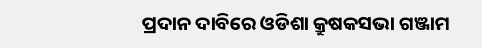ପ୍ରଦାନ ଦାବିରେ ଓଡିଶା କ୍ରୁଷକସଭା ଗଞ୍ଜାମ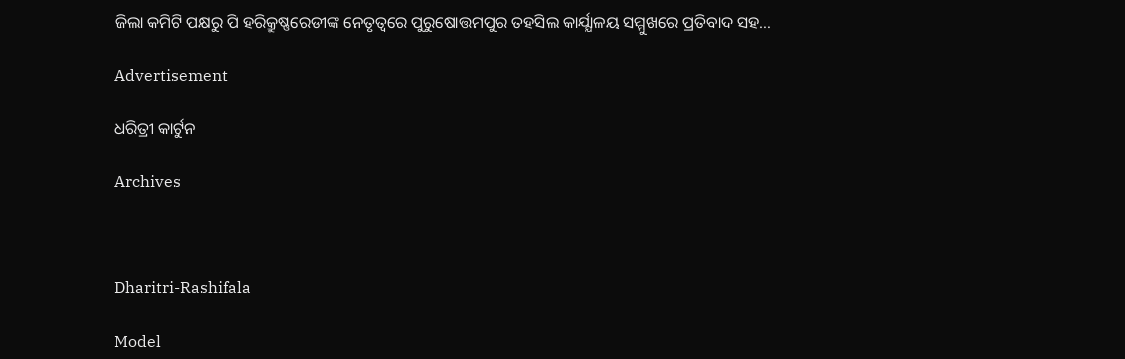ଜିଲା କମିଟି ପକ୍ଷରୁ ପି ହରିକ୍ରୁଷ୍ଣରେଡୀଙ୍କ ନେତୃତ୍ବରେ ପୁରୁଷୋତ୍ତମପୁର ତହସିଲ କାର୍ଯ୍ଯାଳୟ ସମ୍ମୁଖରେ ପ୍ରତିବାଦ ସହ…

Advertisement

ଧରିତ୍ରୀ କାର୍ଟୁନ

Archives



Dharitri-Rashifala

Model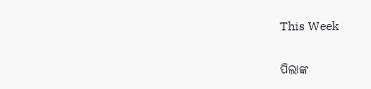This Week

ପିଲାଙ୍କ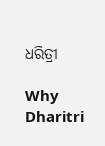ଧରିତ୍ରୀ

Why Dharitri